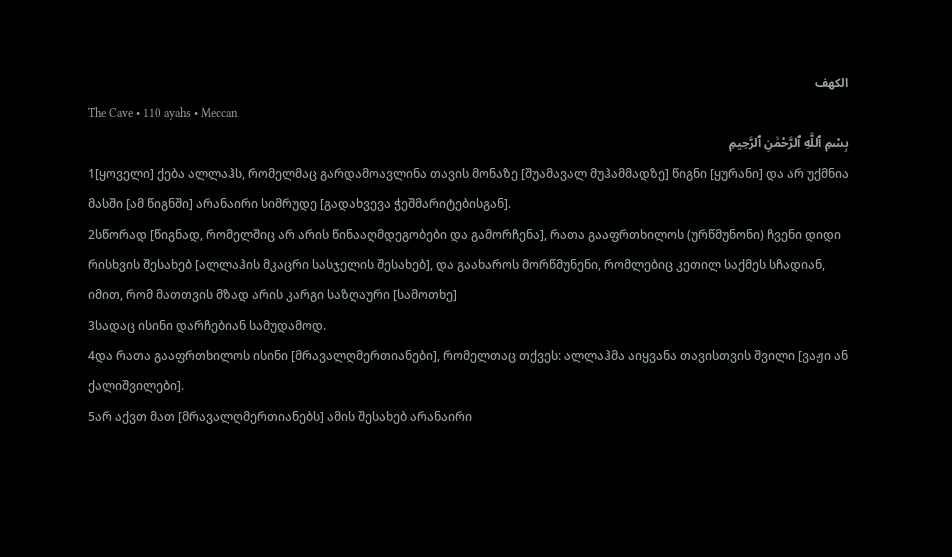الكهف
The Cave • 110 ayahs • Meccan
بِسْمِ ٱللَّهِ ٱلرَّحْمَٰنِ ٱلرَّحِيمِ
1[ყოველი] ქება ალლაჰს, რომელმაც გარდამოავლინა თავის მონაზე [შუამავალ მუჰამმადზე] წიგნი [ყურანი] და არ უქმნია მასში [ამ წიგნში] არანაირი სიმრუდე [გადახვევა ჭეშმარიტებისგან].
2სწორად [წიგნად, რომელშიც არ არის წინააღმდეგობები და გამორჩენა], რათა გააფრთხილოს (ურწმუნონი) ჩვენი დიდი რისხვის შესახებ [ალლაჰის მკაცრი სასჯელის შესახებ], და გაახაროს მორწმუნენი, რომლებიც კეთილ საქმეს სჩადიან, იმით, რომ მათთვის მზად არის კარგი საზღაური [სამოთხე]
3სადაც ისინი დარჩებიან სამუდამოდ.
4და რათა გააფრთხილოს ისინი [მრავალღმერთიანები], რომელთაც თქვეს: ალლაჰმა აიყვანა თავისთვის შვილი [ვაჟი ან ქალიშვილები].
5არ აქვთ მათ [მრავალღმერთიანებს] ამის შესახებ არანაირი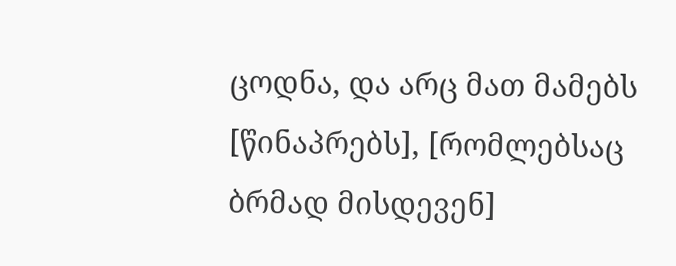ცოდნა, და არც მათ მამებს [წინაპრებს], [რომლებსაც ბრმად მისდევენ]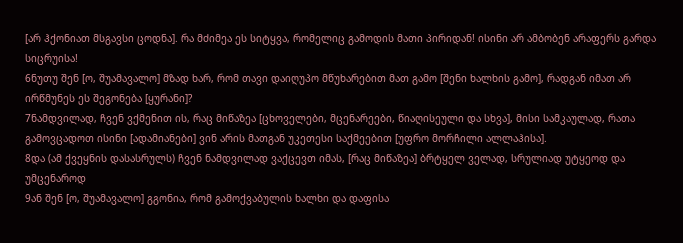[არ ჰქონიათ მსგავსი ცოდნა]. რა მძიმეა ეს სიტყვა, რომელიც გამოდის მათი პირიდან! ისინი არ ამბობენ არაფერს გარდა სიცრუისა!
6ნუთუ შენ [ო, შუამავალო] მზად ხარ, რომ თავი დაიღუპო მწუხარებით მათ გამო [შენი ხალხის გამო], რადგან იმათ არ ირწმუნეს ეს შეგონება [ყურანი]?
7ნამდვილად, ჩვენ ვქმენით ის, რაც მიწაზეა [ცხოველები, მცენარეები, წიაღისეული და სხვა], მისი სამკაულად, რათა გამოვცადოთ ისინი [ადამიანები] ვინ არის მათგან უკეთესი საქმეებით [უფრო მორჩილი ალლაჰისა].
8და (ამ ქვეყნის დასასრულს) ჩვენ ნამდვილად ვაქცევთ იმას, [რაც მიწაზეა] ბრტყელ ველად, სრულიად უტყეოდ და უმცენაროდ
9ან შენ [ო, შუამავალო] გგონია, რომ გამოქვაბულის ხალხი და დაფისა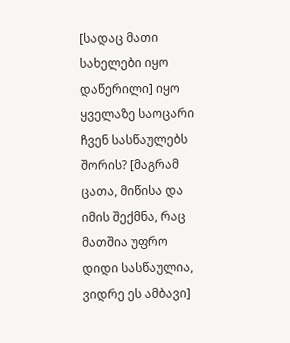[სადაც მათი სახელები იყო დაწერილი] იყო ყველაზე საოცარი ჩვენ სასწაულებს შორის? [მაგრამ ცათა, მიწისა და იმის შექმნა, რაც მათშია უფრო დიდი სასწაულია, ვიდრე ეს ამბავი]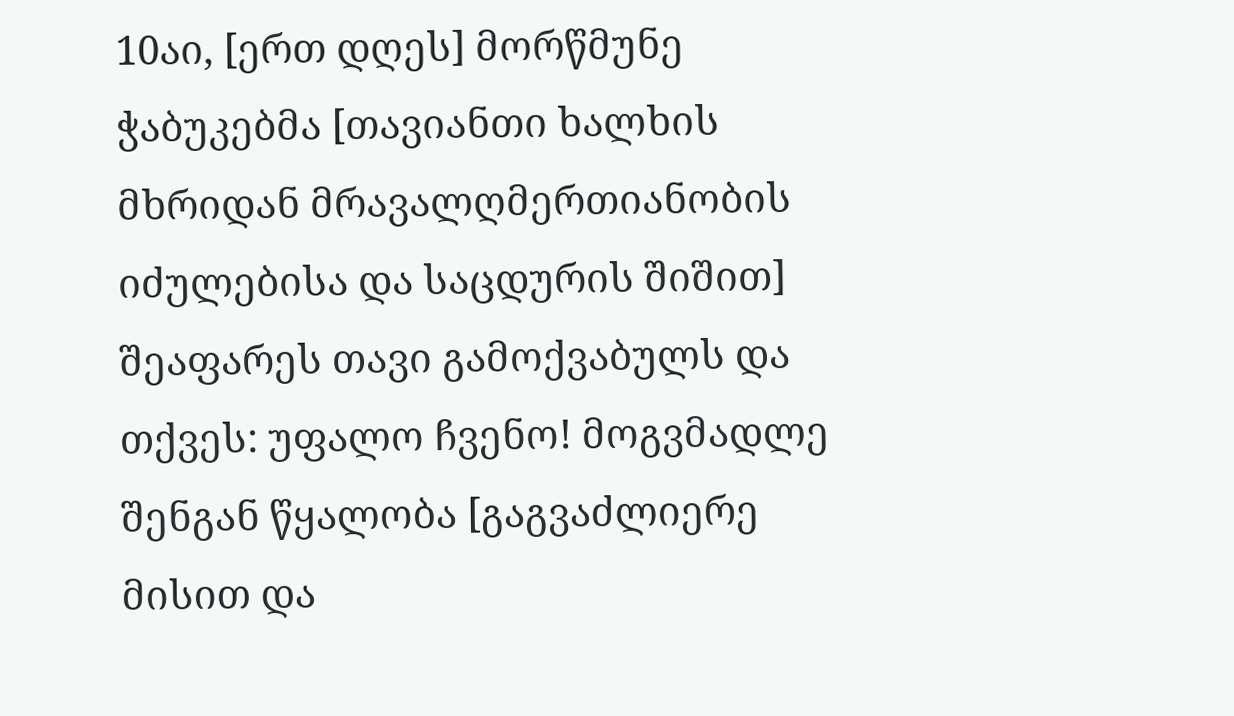10აი, [ერთ დღეს] მორწმუნე ჭაბუკებმა [თავიანთი ხალხის მხრიდან მრავალღმერთიანობის იძულებისა და საცდურის შიშით] შეაფარეს თავი გამოქვაბულს და თქვეს: უფალო ჩვენო! მოგვმადლე შენგან წყალობა [გაგვაძლიერე მისით და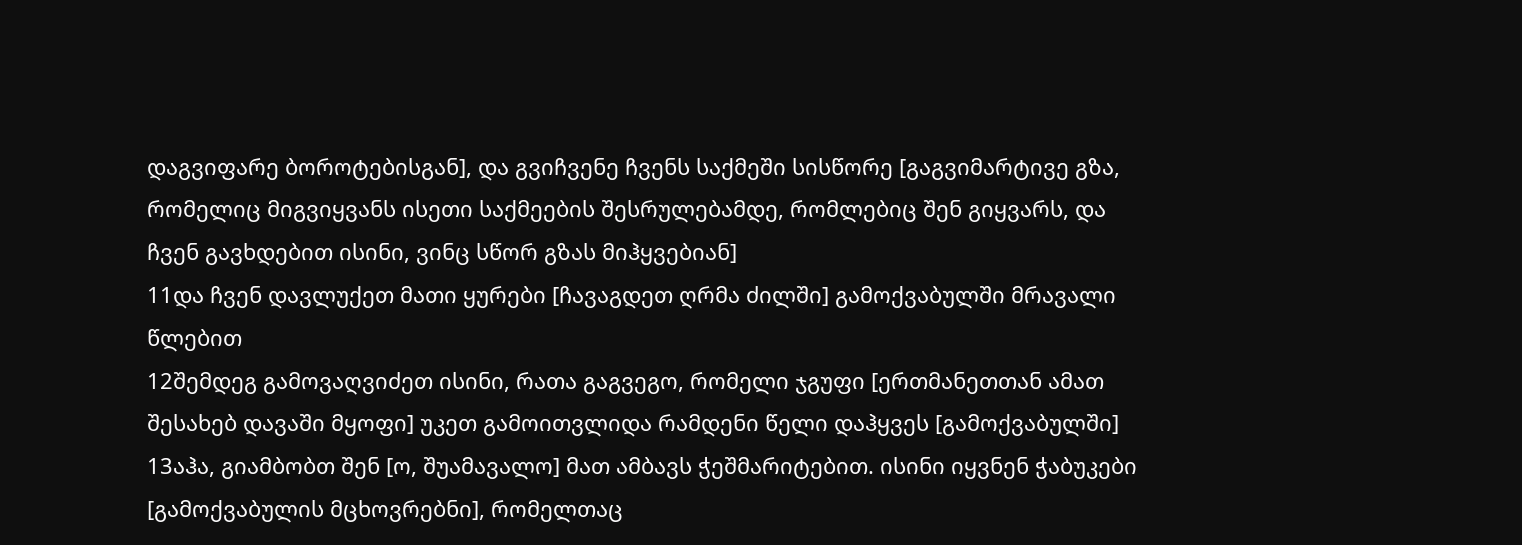დაგვიფარე ბოროტებისგან], და გვიჩვენე ჩვენს საქმეში სისწორე [გაგვიმარტივე გზა, რომელიც მიგვიყვანს ისეთი საქმეების შესრულებამდე, რომლებიც შენ გიყვარს, და ჩვენ გავხდებით ისინი, ვინც სწორ გზას მიჰყვებიან]
11და ჩვენ დავლუქეთ მათი ყურები [ჩავაგდეთ ღრმა ძილში] გამოქვაბულში მრავალი წლებით
12შემდეგ გამოვაღვიძეთ ისინი, რათა გაგვეგო, რომელი ჯგუფი [ერთმანეთთან ამათ შესახებ დავაში მყოფი] უკეთ გამოითვლიდა რამდენი წელი დაჰყვეს [გამოქვაბულში]
13აჰა, გიამბობთ შენ [ო, შუამავალო] მათ ამბავს ჭეშმარიტებით. ისინი იყვნენ ჭაბუკები [გამოქვაბულის მცხოვრებნი], რომელთაც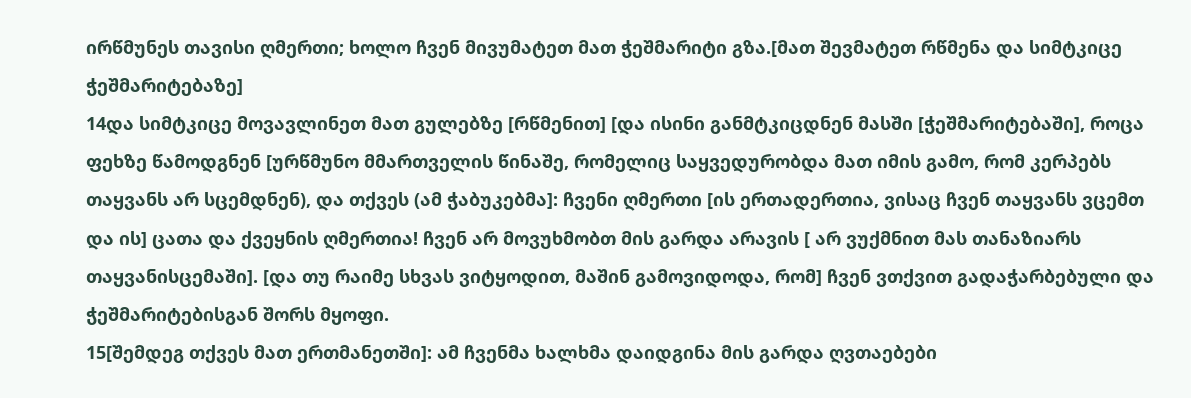ირწმუნეს თავისი ღმერთი; ხოლო ჩვენ მივუმატეთ მათ ჭეშმარიტი გზა.[მათ შევმატეთ რწმენა და სიმტკიცე ჭეშმარიტებაზე]
14და სიმტკიცე მოვავლინეთ მათ გულებზე [რწმენით] [და ისინი განმტკიცდნენ მასში [ჭეშმარიტებაში], როცა ფეხზე წამოდგნენ [ურწმუნო მმართველის წინაშე, რომელიც საყვედურობდა მათ იმის გამო, რომ კერპებს თაყვანს არ სცემდნენ), და თქვეს (ამ ჭაბუკებმა]: ჩვენი ღმერთი [ის ერთადერთია, ვისაც ჩვენ თაყვანს ვცემთ და ის] ცათა და ქვეყნის ღმერთია! ჩვენ არ მოვუხმობთ მის გარდა არავის [ არ ვუქმნით მას თანაზიარს თაყვანისცემაში]. [და თუ რაიმე სხვას ვიტყოდით, მაშინ გამოვიდოდა, რომ] ჩვენ ვთქვით გადაჭარბებული და ჭეშმარიტებისგან შორს მყოფი.
15[შემდეგ თქვეს მათ ერთმანეთში]: ამ ჩვენმა ხალხმა დაიდგინა მის გარდა ღვთაებები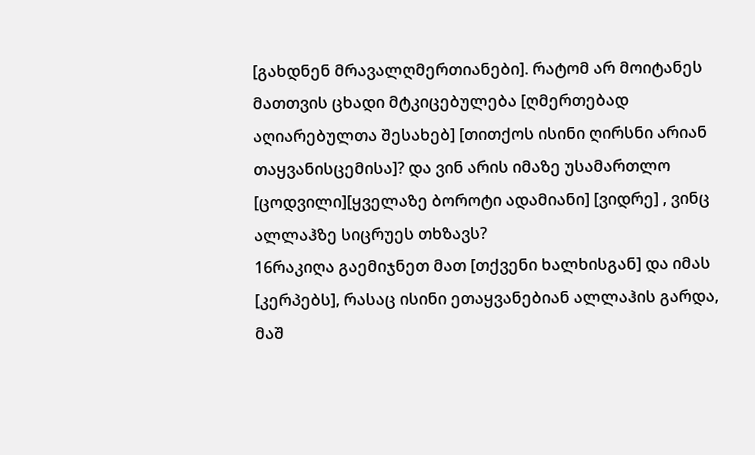[გახდნენ მრავალღმერთიანები]. რატომ არ მოიტანეს მათთვის ცხადი მტკიცებულება [ღმერთებად აღიარებულთა შესახებ] [თითქოს ისინი ღირსნი არიან თაყვანისცემისა]? და ვინ არის იმაზე უსამართლო [ცოდვილი][ყველაზე ბოროტი ადამიანი] [ვიდრე] , ვინც ალლაჰზე სიცრუეს თხზავს?
16რაკიღა გაემიჯნეთ მათ [თქვენი ხალხისგან] და იმას [კერპებს], რასაც ისინი ეთაყვანებიან ალლაჰის გარდა, მაშ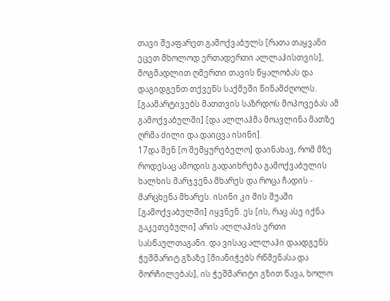თავი შეაფარეთ გამოქვაბულს [რათა თაყვანი ეცეთ მხოლოდ ერთადერთი ალლაჰისთვის], მოგმადლით ღმერთი თავის წყალობას და დაგიდგენთ თქვენს საქმეში წინამძღოლს. [გაამარტივებს მათთვის საზრდოს მოპოვებას ამ გამოქვაბულში] [და ალლაჰმა მოავლინა მათზე ღრმა ძილი და დაიცვა ისინი].
17და შენ [ო შემყურებელო] დაინახავ, რომ მზე როდესაც ამოდის გადაიხრება გამოქვაბულის ხალხის მარჯვენა მხარეს და როცა ჩადის - მარცხენა მხარეს. ისინი კი მის შუაში [გამოქვაბულში] იყვნენ. ეს [ის, რაც ასე იქნა გაკეთებული] არის ალლაჰის ერთი სასწაულთაგანი. და ვისაც ალლაჰი დაადგენს ჭეშმარიტ გზაზე [მიანიჭებს რწმენასა და მორჩილებას], ის ჭეშმარიტი გზით წავა, ხოლო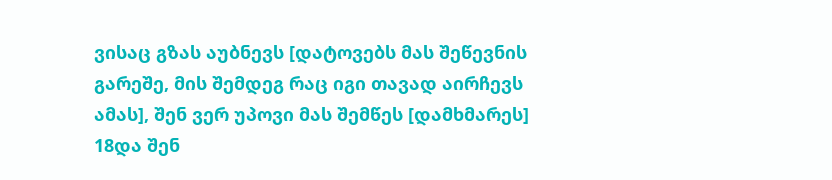ვისაც გზას აუბნევს [დატოვებს მას შეწევნის გარეშე, მის შემდეგ რაც იგი თავად აირჩევს ამას], შენ ვერ უპოვი მას შემწეს [დამხმარეს]
18და შენ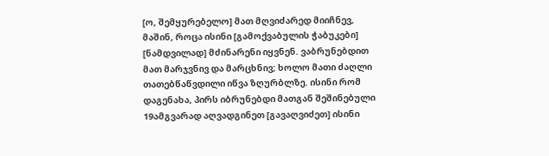[ო, შემყურებელო] მათ მღვიძარედ მიიჩნევ, მაშინ, როცა ისინი [გამოქვაბულის ჭაბუკები] [ნამდვილად] მძინარენი იყვნენ. ვაბრუნებდით მათ მარჯვნივ და მარცხნივ; ხოლო მათი ძაღლი თათებწაწვდილი იწვა ზღურბლზე. ისინი რომ დაგენახა, პირს იბრუნებდი მათგან შეშინებული
19ამგვარად აღვადგინეთ [გავაღვიძეთ] ისინი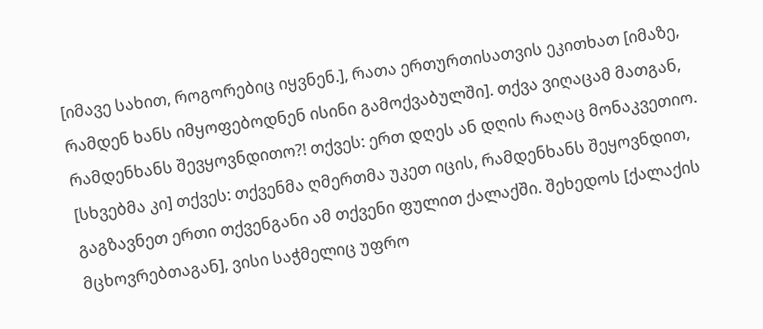[იმავე სახით, როგორებიც იყვნენ.], რათა ერთურთისათვის ეკითხათ [იმაზე, რამდენ ხანს იმყოფებოდნენ ისინი გამოქვაბულში]. თქვა ვიღაცამ მათგან, რამდენხანს შევყოვნდითო?! თქვეს: ერთ დღეს ან დღის რაღაც მონაკვეთიო. [სხვებმა კი] თქვეს: თქვენმა ღმერთმა უკეთ იცის, რამდენხანს შეყოვნდით, გაგზავნეთ ერთი თქვენგანი ამ თქვენი ფულით ქალაქში. შეხედოს [ქალაქის მცხოვრებთაგან], ვისი საჭმელიც უფრო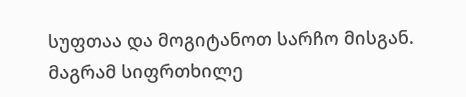სუფთაა და მოგიტანოთ სარჩო მისგან. მაგრამ სიფრთხილე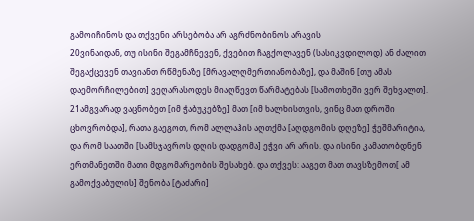გამოიჩინოს და თქვენი არსებობა არ აგრძნობინოს არავის
20ვინაიდან, თუ ისინი შეგამჩნევენ, ქვებით ჩაგქოლავენ (სასიკვდილოდ) ან ძალით შეგაქცევენ თავიანთ რწმენაზე [მრავალღმერთიანობაზე], და მაშინ [თუ ამას დაემორჩილებით] ვეღარასოდეს მიაღწევთ წარმატებას [სამოთხეში ვერ შეხვალთ].
21ამგვარად ვაცნობეთ [იმ ჭაბუკებზე] მათ [იმ ხალხისთვის, ვინც მათ დროში ცხოვრობდა], რათა გაეგოთ, რომ ალლაჰის აღთქმა [აღდგომის დღეზე] ჭეშმარიტია, და რომ საათში [სამსჯავროს დღის დადგომა] ეჭვი არ არის. და ისინი კამათობდნენ ერთმანეთში მათი მდგომარეობის შესახებ. და თქვეს: ააგეთ მათ თავსზემოთ[ ამ გამოქვაბულის] შენობა [ტაძარი]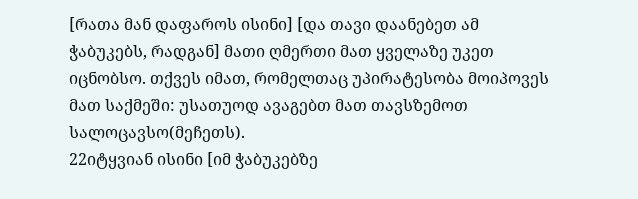[რათა მან დაფაროს ისინი] [და თავი დაანებეთ ამ ჭაბუკებს, რადგან] მათი ღმერთი მათ ყველაზე უკეთ იცნობსო. თქვეს იმათ, რომელთაც უპირატესობა მოიპოვეს მათ საქმეში: უსათუოდ ავაგებთ მათ თავსზემოთ სალოცავსო(მეჩეთს).
22იტყვიან ისინი [იმ ჭაბუკებზე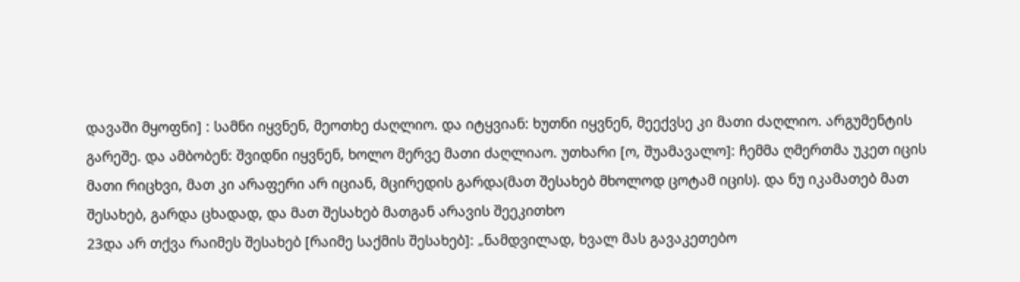დავაში მყოფნი] : სამნი იყვნენ, მეოთხე ძაღლიო. და იტყვიან: ხუთნი იყვნენ, მეექვსე კი მათი ძაღლიო. არგუმენტის გარეშე. და ამბობენ: შვიდნი იყვნენ, ხოლო მერვე მათი ძაღლიაო. უთხარი [ო, შუამავალო]: ჩემმა ღმერთმა უკეთ იცის მათი რიცხვი, მათ კი არაფერი არ იციან, მცირედის გარდა(მათ შესახებ მხოლოდ ცოტამ იცის). და ნუ იკამათებ მათ შესახებ, გარდა ცხადად, და მათ შესახებ მათგან არავის შეეკითხო
23და არ თქვა რაიმეს შესახებ [რაიმე საქმის შესახებ]: „ნამდვილად, ხვალ მას გავაკეთებო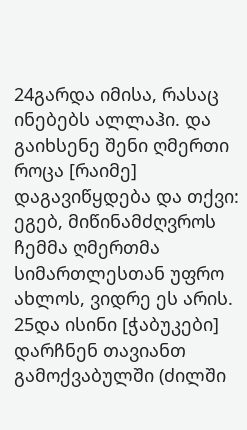24გარდა იმისა, რასაც ინებებს ალლაჰი. და გაიხსენე შენი ღმერთი როცა [რაიმე] დაგავიწყდება და თქვი: ეგებ, მიწინამძღვროს ჩემმა ღმერთმა სიმართლესთან უფრო ახლოს, ვიდრე ეს არის.
25და ისინი [ჭაბუკები] დარჩნენ თავიანთ გამოქვაბულში (ძილში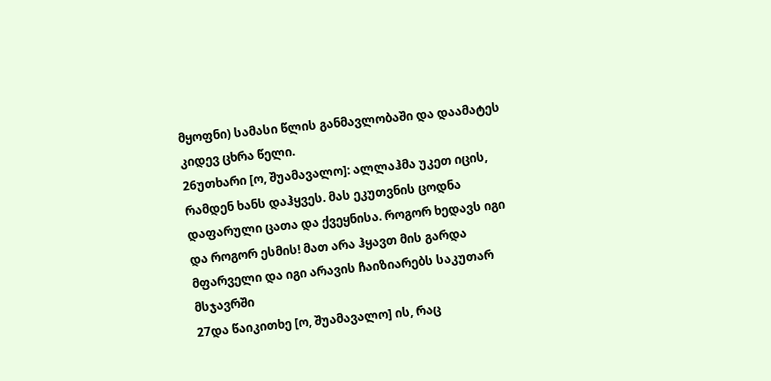მყოფნი) სამასი წლის განმავლობაში და დაამატეს კიდევ ცხრა წელი.
26უთხარი [ო, შუამავალო]: ალლაჰმა უკეთ იცის, რამდენ ხანს დაჰყვეს. მას ეკუთვნის ცოდნა დაფარული ცათა და ქვეყნისა. როგორ ხედავს იგი და როგორ ესმის! მათ არა ჰყავთ მის გარდა მფარველი და იგი არავის ჩაიზიარებს საკუთარ მსჯავრში
27და წაიკითხე [ო, შუამავალო] ის, რაც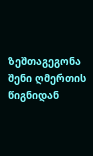ზეშთაგეგონა შენი ღმერთის წიგნიდან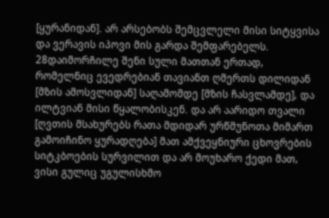[ყურანიდან]. არ არსებობს შემცვლელი მისი სიტყვისა და ვერავის იპოვი მის გარდა შემფარებელს.
28დაიმორჩილე შენი სული მათთან ერთად, რომელნიც ევედრებიან თავიანთ ღმერთს დილიდან [მზის ამოსვლიდან] საღამომდე [მზის ჩასვლამდე], და ილტვიან მისი წყალობისკენ. და არ აარიდო თვალი [ღვთის მსახურებს რათა მდიდარ ურწმუნოთა მიმართ გამოიჩინო ყურადღება] მათ ამქვეყნიური ცხოვრების სიტკბოების სურვილით და არ მოუხარო ქედი მათ, ვისი გულიც უგულისხმო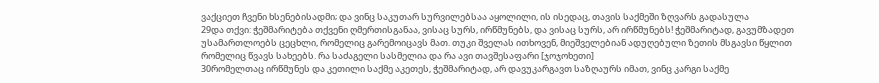ვაქციეთ ჩვენი ხსენებისადმი; და ვინც საკუთარ სურვილებსაა აყოლილი, ის ისედაც, თავის საქმეში ზღვარს გადასულა
29და თქვი: ჭეშმარიტება თქვენი ღმერთისგანაა, ვისაც სურს, ირწმუნებს, და ვისაც სურს, არ ირწმუნებს! ჭეშმარიტად, გავუმზადეთ უსამართლოებს ცეცხლი, რომელიც გარემოიცავს მათ. თუკი შველას ითხოვენ, მიეშველებიან ადუღებული ზეთის მსგავსი წყლით რომელიც წვავს სახეებს. რა საძაგელი სასმელია და რა ავი თავშესაფარი [ჯოჯოხეთი]
30რომელთაც ირწმუნეს და კეთილი საქმე აკეთეს, ჭეშმარიტად, არ დავუკარგავთ საზღაურს იმათ, ვინც კარგი საქმე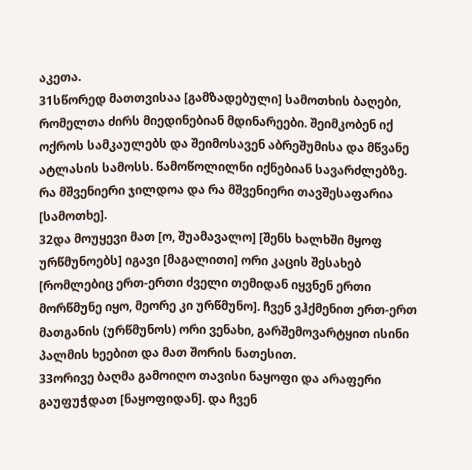აკეთა.
31სწორედ მათთვისაა [გამზადებული] სამოთხის ბაღები, რომელთა ძირს მიედინებიან მდინარეები. შეიმკობენ იქ ოქროს სამკაულებს და შეიმოსავენ აბრეშუმისა და მწვანე ატლასის სამოსს. წამოწოლილნი იქნებიან სავარძლებზე. რა მშვენიერი ჯილდოა და რა მშვენიერი თავშესაფარია [სამოთხე].
32და მოუყევი მათ [ო, შუამავალო] [შენს ხალხში მყოფ ურწმუნოებს] იგავი [მაგალითი] ორი კაცის შესახებ [რომლებიც ერთ-ერთი ძველი თემიდან იყვნენ ერთი მორწმუნე იყო, მეორე კი ურწმუნო]. ჩვენ ვჰქმენით ერთ-ერთ მათგანის (ურწმუნოს) ორი ვენახი, გარშემოვარტყით ისინი პალმის ხეებით და მათ შორის ნათესით.
33ორივე ბაღმა გამოიღო თავისი ნაყოფი და არაფერი გაუფუჭდათ [ნაყოფიდან]. და ჩვენ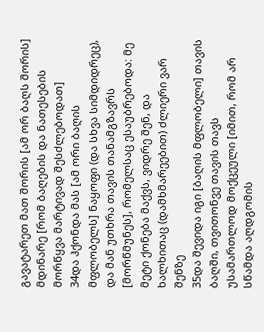გავატარეთ მათ შორის [ამ ორ ბაღს შორის] მდინარე [რომ ბაღების და ნათესების მორწყვა მარტივად შესძლებოდათ]
34და ჰქონდა მას [ამ ორი ბაღის მფლობელს] ნაყოფი (და სხვა სიმდიდრეც), და მან უთხრა თავის თანამგზავრს [მორწმუნეს], რომელსაც ესაუბრებოდა: მე მეტი ქონება მაქვს, ვიდრე შენ, და ხალხითაც (დამხმარეებით) ძლიერი ვარ შენზე
35და შევიდა იგი [ბაღის მფლობელი] თავის ბაღში, თვითონვე თავის თავს უსამართლოდ მოქცეული [იმით, რომ არ სწამდა აღდგომის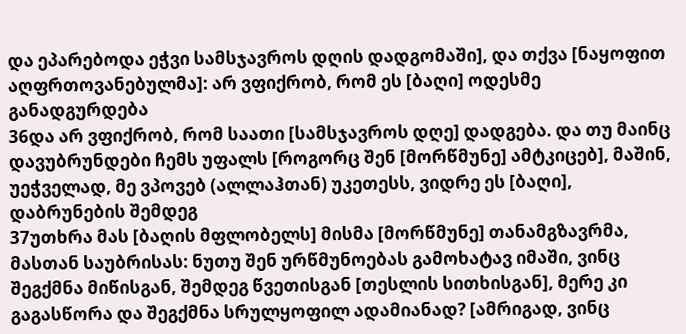და ეპარებოდა ეჭვი სამსჯავროს დღის დადგომაში], და თქვა [ნაყოფით აღფრთოვანებულმა]: არ ვფიქრობ, რომ ეს [ბაღი] ოდესმე განადგურდება
36და არ ვფიქრობ, რომ საათი [სამსჯავროს დღე] დადგება. და თუ მაინც დავუბრუნდები ჩემს უფალს [როგორც შენ [მორწმუნე] ამტკიცებ], მაშინ, უეჭველად, მე ვპოვებ (ალლაჰთან) უკეთესს, ვიდრე ეს [ბაღი], დაბრუნების შემდეგ
37უთხრა მას [ბაღის მფლობელს] მისმა [მორწმუნე] თანამგზავრმა, მასთან საუბრისას: ნუთუ შენ ურწმუნოებას გამოხატავ იმაში, ვინც შეგქმნა მიწისგან, შემდეგ წვეთისგან [თესლის სითხისგან], მერე კი გაგასწორა და შეგქმნა სრულყოფილ ადამიანად? [ამრიგად, ვინც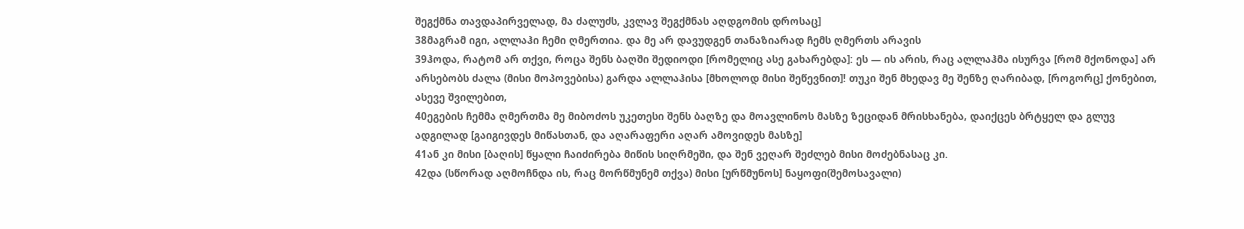შეგქმნა თავდაპირველად, მა ძალუძს, კვლავ შეგქმნას აღდგომის დროსაც]
38მაგრამ იგი, ალლაჰი ჩემი ღმერთია. და მე არ დავუდგენ თანაზიარად ჩემს ღმერთს არავის
39ჰოდა, რატომ არ თქვი, როცა შენს ბაღში შედიოდი [რომელიც ასე გახარებდა]: ეს — ის არის, რაც ალლაჰმა ისურვა [რომ მქონოდა] არ არსებობს ძალა (მისი მოპოვებისა) გარდა ალლაჰისა [მხოლოდ მისი შეწევნით]! თუკი შენ მხედავ მე შენზე ღარიბად, [როგორც] ქონებით, ასევე შვილებით,
40ეგების ჩემმა ღმერთმა მე მიბოძოს უკეთესი შენს ბაღზე და მოავლინოს მასზე ზეციდან მრისხანება, დაიქცეს ბრტყელ და გლუვ ადგილად [გაიგივდეს მიწასთან, და აღარაფერი აღარ ამოვიდეს მასზე]
41ან კი მისი [ბაღის] წყალი ჩაიძირება მიწის სიღრმეში, და შენ ვეღარ შეძლებ მისი მოძებნასაც კი.
42და (სწორად აღმოჩნდა ის, რაც მორწმუნემ თქვა) მისი [ურწმუნოს] ნაყოფი(შემოსავალი)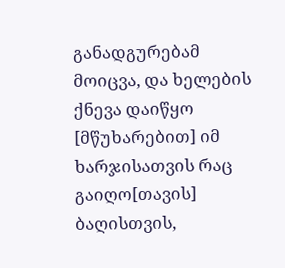განადგურებამ მოიცვა, და ხელების ქნევა დაიწყო [მწუხარებით] იმ ხარჯისათვის რაც გაიღო[თავის] ბაღისთვის,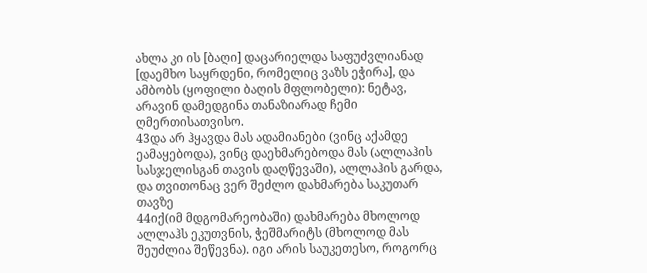ახლა კი ის [ბაღი] დაცარიელდა საფუძვლიანად [დაემხო საყრდენი, რომელიც ვაზს ეჭირა], და ამბობს (ყოფილი ბაღის მფლობელი): ნეტავ, არავინ დამედგინა თანაზიარად ჩემი ღმერთისათვისო.
43და არ ჰყავდა მას ადამიანები (ვინც აქამდე ეამაყებოდა), ვინც დაეხმარებოდა მას (ალლაჰის სასჯელისგან თავის დაღწევაში), ალლაჰის გარდა, და თვითონაც ვერ შეძლო დახმარება საკუთარ თავზე
44იქ(იმ მდგომარეობაში) დახმარება მხოლოდ ალლაჰს ეკუთვნის, ჭეშმარიტს (მხოლოდ მას შეუძლია შეწევნა). იგი არის საუკეთესო, როგორც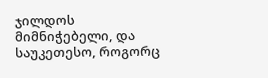ჯილდოს მიმნიჭებელი, და საუკეთესო, როგორც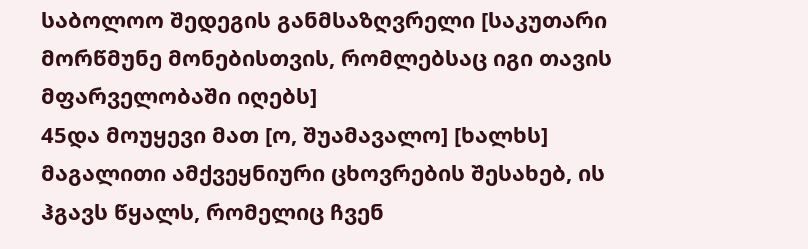საბოლოო შედეგის განმსაზღვრელი [საკუთარი მორწმუნე მონებისთვის, რომლებსაც იგი თავის მფარველობაში იღებს]
45და მოუყევი მათ [ო, შუამავალო] [ხალხს] მაგალითი ამქვეყნიური ცხოვრების შესახებ, ის ჰგავს წყალს, რომელიც ჩვენ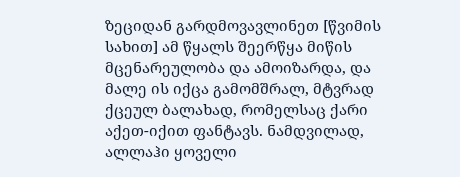ზეციდან გარდმოვავლინეთ [წვიმის სახით] ამ წყალს შეერწყა მიწის მცენარეულობა და ამოიზარდა, და მალე ის იქცა გამომშრალ, მტვრად ქცეულ ბალახად, რომელსაც ქარი აქეთ-იქით ფანტავს. ნამდვილად, ალლაჰი ყოველი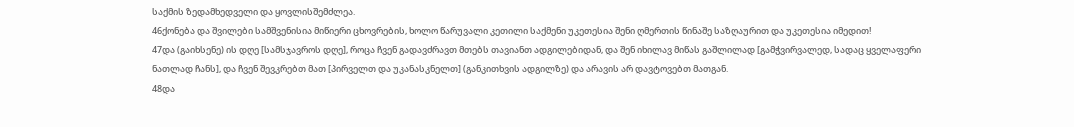საქმის ზედამხედველი და ყოვლისშემძლეა.
46ქონება და შვილები სამშვენისია მიწიერი ცხოვრების, ხოლო წარუვალი კეთილი საქმენი უკეთესია შენი ღმერთის წინაშე საზღაურით და უკეთესია იმედით!
47და (გაიხსენე) ის დღე [სამსჯავროს დღე], როცა ჩვენ გადავძრავთ მთებს თავიანთ ადგილებიდან, და შენ იხილავ მიწას გაშლილად [გამჭვირვალედ, სადაც ყველაფერი ნათლად ჩანს], და ჩვენ შევკრებთ მათ [პირველთ და უკანასკნელთ] (განკითხვის ადგილზე) და არავის არ დავტოვებთ მათგან.
48და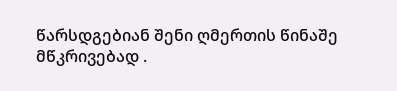წარსდგებიან შენი ღმერთის წინაშე მწკრივებად .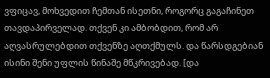ვფიცავ, მოხვედით ჩემთან ისეთნი, როგორც გაგაჩინეთ თავდაპირველად. თქვენ კი ამბობდით, რომ არ აღვასრულებდით თქვენზე აღთქმულს. და წარსდგებიან ისინი შენი უფლის წინაშე მწკრივებად. [და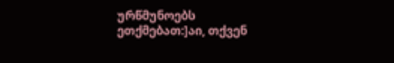ურწმუნოებს ეთქმებათ:]აი, თქვენ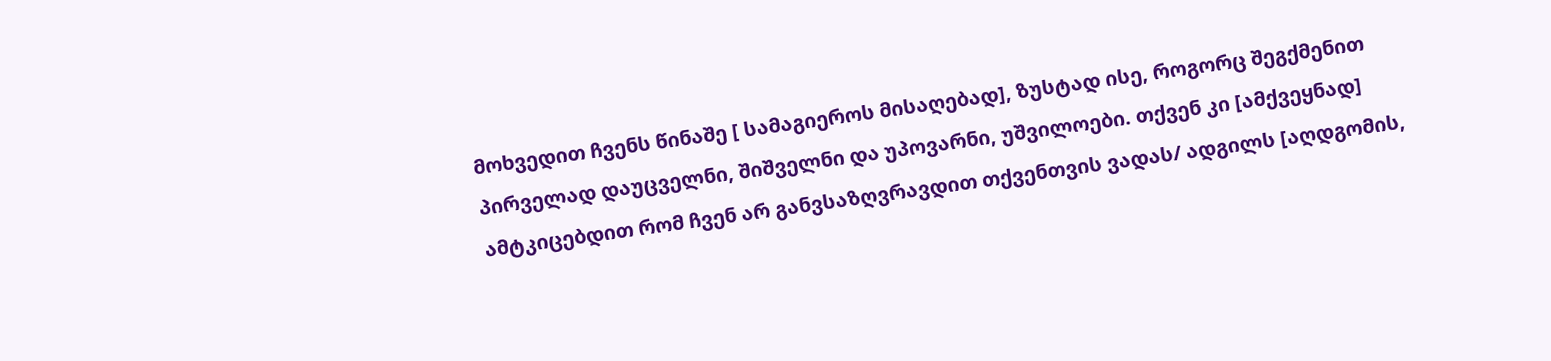მოხვედით ჩვენს წინაშე [ სამაგიეროს მისაღებად], ზუსტად ისე, როგორც შეგქმენით პირველად დაუცველნი, შიშველნი და უპოვარნი, უშვილოები. თქვენ კი [ამქვეყნად] ამტკიცებდით რომ ჩვენ არ განვსაზღვრავდით თქვენთვის ვადას/ ადგილს [აღდგომის,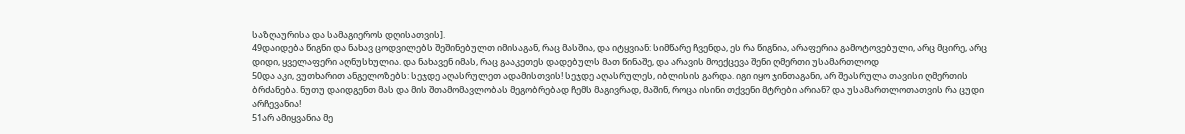საზღაურისა და სამაგიეროს დღისათვის].
49დაიდება წიგნი და ნახავ ცოდვილებს შეშინებულთ იმისაგან, რაც მასშია, და იტყვიან: სიმწარე ჩვენდა, ეს რა წიგნია, არაფერია გამოტოვებული, არც მცირე, არც დიდი, ყველაფერი აღნუსხულია. და ნახავენ იმას, რაც გააკეთეს დადებულს მათ წინაშე, და არავის მოექცევა შენი ღმერთი უსამართლოდ
50და აკი, ვუთხარით ანგელოზებს: სეჯდე აღასრულეთ ადამისთვის! სეჯდე აღასრულეს, იბლისის გარდა. იგი იყო ჯინთაგანი, არ შეასრულა თავისი ღმერთის ბრძანება. ნუთუ დაიდგენთ მას და მის შთამომავლობას მეგობრებად ჩემს მაგივრად, მაშინ, როცა ისინი თქვენი მტრები არიან? და უსამართლოთათვის რა ცუდი არჩევანია!
51არ ამიყვანია მე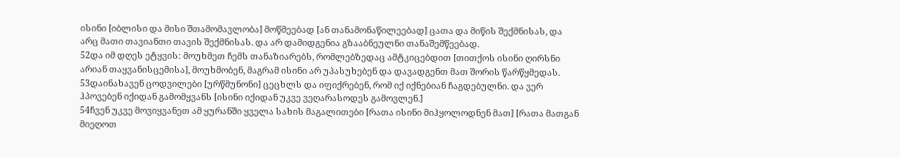ისინი [იბლისი და მისი შთამომავლობა] მოწმეებად [ან თანამონაწილეებად] ცათა და მიწის შექმნისას, და არც მათი თავიანთი თავის შექმნისას. და არ დამიდგენია გზააბნეულნი თანაშემწეებად.
52და იმ დღეს ეტყვის: მოუხმეთ ჩემს თანაზიარებს, რომლებზედაც ამტკიცებდით [თითქოს ისინი ღირსნი არიან თაყვანისცემისა], მოუხმობენ, მაგრამ ისინი არ უპასუხებენ და დავადგენთ მათ შორის წარწყმედას.
53დაინახავენ ცოდვილები [ურწმუნონი] ცეცხლს და იფიქრებენ, რომ იქ იქნებიან ჩაგდებულნი. და ვერ ჰპოვებენ იქიდან გამომყვანს [ისინი იქიდან უკვე ვეღარასოდეს გამოვლენ.]
54ჩვენ უკვე მოვიყვანეთ ამ ყურანში ყველა სახის მაგალითები [რათა ისინი მიჰყოლოდნენ მათ] [რათა მათგან მიეღოთ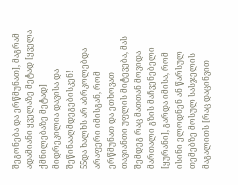შეგონება და ერწმუნათ], მაგრამ ადამიანი ყველაზე მეტად [ყველა ქმნილებაზე მეტად] მიდრეკილია დავისა და შეწინააღმდეგებისკენ!
55და ხალხს არ აბრკოლებდა არაფერი იმისგან, რომ ერწმუნათ და ეთხოვათ თავიანთი უფლის მიტევება, მას შემდეგ რაც მათთან მოვიდა მართალი გზის მაჩვენებელი [ყურანი], გარდა იმისა, რომ ისინი ელოდნენ ან წარსულ თემებზე მოსულ სასჯელის მაგალითს [რაც დაცინვით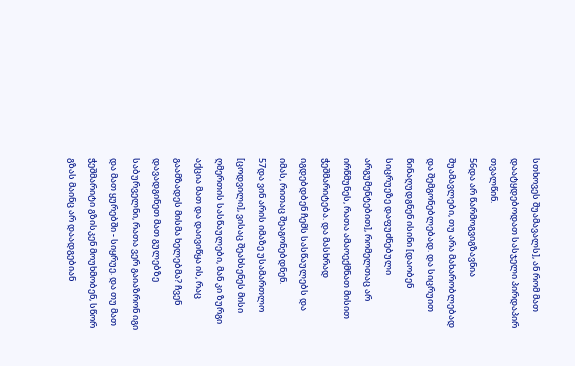სთხოვეს შუამავალს], ან რომ მათ დაატყდებოდათ სასჯელი პირდაპირ თვალწინ.
56და არ წარმოგვიგზავნია შუამავლები, თუ არა მახარობლებად და შემგონებლებად. და სიცრუით წინაღუდგნენ ისინი [დაობენ სიცრუეზე დაფუძნებული არგუმენტებით], რომელთაც არ ირწმუნეს, რათა ამაოექმნათ მისით ჭეშმარიტება. და მასხრად იგდებდბენ ჩემს სასწაულებს და იმას, რითაც შეაგონებდნენ.
57და ვინ არის იმაზე უსამართლო [ცოდვილი], ვისაც შეახსენეს მისი ღმერთის სასწაულები, მან კი ზურგი აქცია მათ და დაივიწყა ის, რაც გაამზადეს მისმა ხელებმა? ჩვენ დავადგინეთ მათ გულებზე საბურველნი, რათა ვერ გაიაზრონ იგი და მათ ყურებში - სიყრუე. და თუ მათ ჭეშმარიტი გზისკენ მოუხმობენ, სწორ გზას მაინც არ დაადგებიან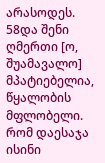არასოდეს.
58და შენი ღმერთი [ო, შუამავალო] მპატიებელია, წყალობის მფლობელი. რომ დაესაჯა ისინი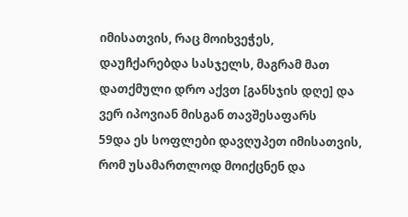იმისათვის, რაც მოიხვეჭეს, დაუჩქარებდა სასჯელს, მაგრამ მათ დათქმული დრო აქვთ [განსჯის დღე] და ვერ იპოვიან მისგან თავშესაფარს
59და ეს სოფლები დავღუპეთ იმისათვის, რომ უსამართლოდ მოიქცნენ და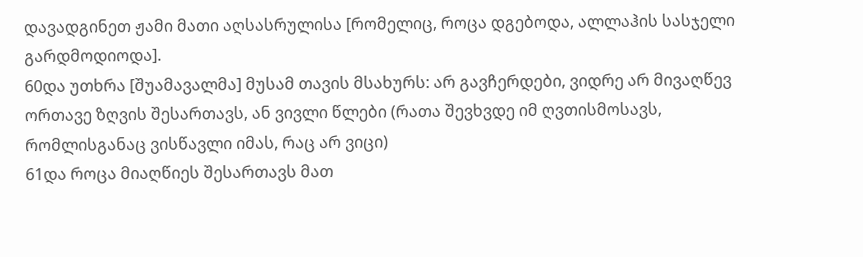დავადგინეთ ჟამი მათი აღსასრულისა [რომელიც, როცა დგებოდა, ალლაჰის სასჯელი გარდმოდიოდა].
60და უთხრა [შუამავალმა] მუსამ თავის მსახურს: არ გავჩერდები, ვიდრე არ მივაღწევ ორთავე ზღვის შესართავს, ან ვივლი წლები (რათა შევხვდე იმ ღვთისმოსავს, რომლისგანაც ვისწავლი იმას, რაც არ ვიცი)
61და როცა მიაღწიეს შესართავს მათ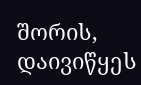შორის, დაივიწყეს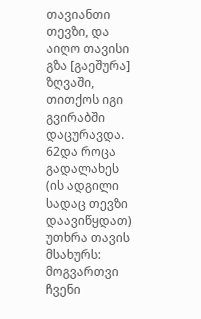თავიანთი თევზი, და აიღო თავისი გზა [გაეშურა] ზღვაში, თითქოს იგი გვირაბში დაცურავდა.
62და როცა გადალახეს (ის ადგილი სადაც თევზი დაავიწყდათ) უთხრა თავის მსახურს: მოგვართვი ჩვენი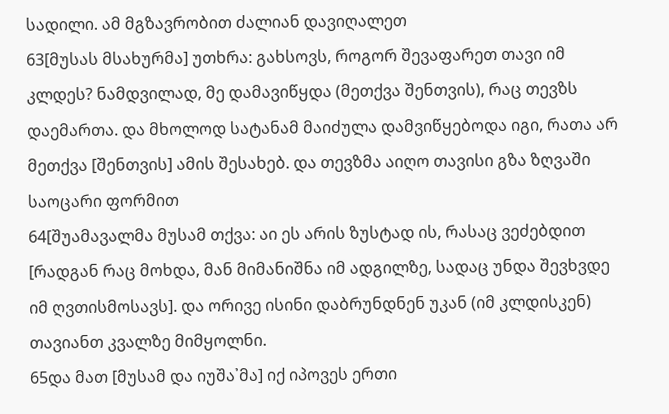სადილი. ამ მგზავრობით ძალიან დავიღალეთ
63[მუსას მსახურმა] უთხრა: გახსოვს, როგორ შევაფარეთ თავი იმ კლდეს? ნამდვილად, მე დამავიწყდა (მეთქვა შენთვის), რაც თევზს დაემართა. და მხოლოდ სატანამ მაიძულა დამვიწყებოდა იგი, რათა არ მეთქვა [შენთვის] ამის შესახებ. და თევზმა აიღო თავისი გზა ზღვაში საოცარი ფორმით
64[შუამავალმა მუსამ თქვა: აი ეს არის ზუსტად ის, რასაც ვეძებდით [რადგან რაც მოხდა, მან მიმანიშნა იმ ადგილზე, სადაც უნდა შევხვდე იმ ღვთისმოსავს]. და ორივე ისინი დაბრუნდნენ უკან (იმ კლდისკენ) თავიანთ კვალზე მიმყოლნი.
65და მათ [მუსამ და იუშა᾿მა] იქ იპოვეს ერთი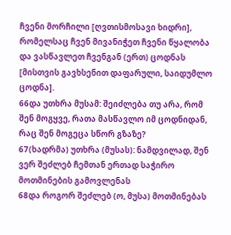ჩვენი მორჩილი [ღვთისმოსავი ხიდრი], რომელსაც ჩვენ მივანიჭეთ ჩვენი წყალობა და ვასწავლეთ ჩვენგან (ერთ) ცოდნას [მისთვის გავხსენით დაფარული, საიდუმლო ცოდნა].
66და უთხრა მუსამ: შეიძლება თუ არა, რომ შენ მოგყვე, რათა მასწავლო იმ ცოდნიდან, რაც შენ მოგეცა სწორ გზაზე?
67(ხადრმა) უთხრა (მუსას): ნამდვილად, შენ ვერ შეძლებ ჩემთან ერთად საჭირო მოთმინების გამოვლენას
68და როგორ შეძლებ (ო, მუსა) მოთმინებას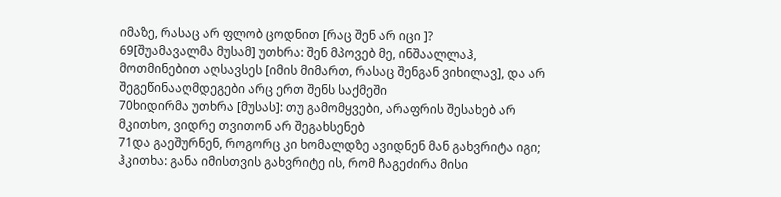იმაზე, რასაც არ ფლობ ცოდნით [რაც შენ არ იცი ]?
69[შუამავალმა მუსამ] უთხრა: შენ მპოვებ მე, ინშაალლაჰ, მოთმინებით აღსავსეს [იმის მიმართ, რასაც შენგან ვიხილავ], და არ შეგეწინააღმდეგები არც ერთ შენს საქმეში
70ხიდირმა უთხრა [მუსას]: თუ გამომყვები, არაფრის შესახებ არ მკითხო, ვიდრე თვითონ არ შეგახსენებ
71და გაეშურნენ, როგორც კი ხომალდზე ავიდნენ მან გახვრიტა იგი; ჰკითხა: განა იმისთვის გახვრიტე ის, რომ ჩაგეძირა მისი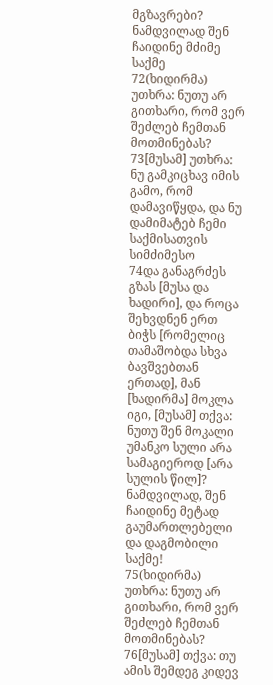მგზავრები? ნამდვილად შენ ჩაიდინე მძიმე საქმე
72(ხიდირმა) უთხრა: ნუთუ არ გითხარი, რომ ვერ შეძლებ ჩემთან მოთმინებას?
73[მუსამ] უთხრა: ნუ გამკიცხავ იმის გამო, რომ დამავიწყდა, და ნუ დამიმატებ ჩემი საქმისათვის სიმძიმესო
74და განაგრძეს გზას [მუსა და ხადირი], და როცა შეხვდნენ ერთ ბიჭს [რომელიც თამაშობდა სხვა ბავშვებთან ერთად], მან [ხადირმა] მოკლა იგი, [მუსამ] თქვა: ნუთუ შენ მოკალი უმანკო სული არა სამაგიეროდ [არა სულის წილ]? ნამდვილად, შენ ჩაიდინე მეტად გაუმართლებელი და დაგმობილი საქმე!
75(ხიდირმა) უთხრა: ნუთუ არ გითხარი, რომ ვერ შეძლებ ჩემთან მოთმინებას?
76[მუსამ] თქვა: თუ ამის შემდეგ კიდევ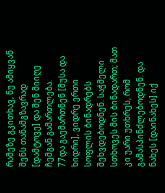რამეზე გკითხავ, ნუ ამიყვან შენს თანამგზავრად [დამტოვე] და შენ მიიღე ჩემგან გამართლება.
77და გაემართნენ [მუსა და ხიდრი], ვიდრე ერთი სოფლის ბინადრებს შეხვდებოდნენ. საჭმელი სთხოვეს მის ბინადართ; მათ კი უარი უთხრეს, რომ გამასპინძლებოდნენ. და ნახეს [დაინახეს] იქ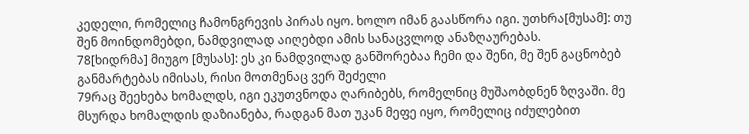კედელი, რომელიც ჩამონგრევის პირას იყო. ხოლო იმან გაასწორა იგი. უთხრა[მუსამ]: თუ შენ მოინდომებდი, ნამდვილად აიღებდი ამის სანაცვლოდ ანაზღაურებას.
78[ხიდრმა] მიუგო [მუსას]: ეს კი ნამდვილად განშორებაა ჩემი და შენი, მე შენ გაცნობებ განმარტებას იმისას, რისი მოთმენაც ვერ შეძელი
79რაც შეეხება ხომალდს, იგი ეკუთვნოდა ღარიბებს, რომელნიც მუშაობდნენ ზღვაში. მე მსურდა ხომალდის დაზიანება, რადგან მათ უკან მეფე იყო, რომელიც იძულებით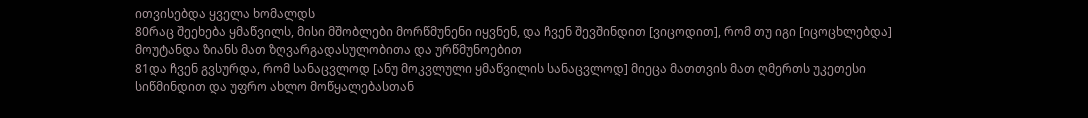ითვისებდა ყველა ხომალდს
80რაც შეეხება ყმაწვილს, მისი მშობლები მორწმუნენი იყვნენ, და ჩვენ შევშინდით [ვიცოდით], რომ თუ იგი [იცოცხლებდა] მოუტანდა ზიანს მათ ზღვარგადასულობითა და ურწმუნოებით
81და ჩვენ გვსურდა, რომ სანაცვლოდ [ანუ მოკვლული ყმაწვილის სანაცვლოდ] მიეცა მათთვის მათ ღმერთს უკეთესი სიწმინდით და უფრო ახლო მოწყალებასთან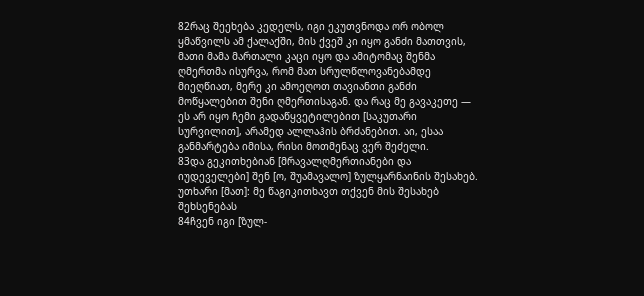82რაც შეეხება კედელს, იგი ეკუთვნოდა ორ ობოლ ყმაწვილს ამ ქალაქში, მის ქვეშ კი იყო განძი მათთვის, მათი მამა მართალი კაცი იყო და ამიტომაც შენმა ღმერთმა ისურვა, რომ მათ სრულწლოვანებამდე მიეღწიათ, მერე კი ამოეღოთ თავიანთი განძი მოწყალებით შენი ღმერთისაგან. და რაც მე გავაკეთე — ეს არ იყო ჩემი გადაწყვეტილებით [საკუთარი სურვილით], არამედ ალლაჰის ბრძანებით. აი, ესაა განმარტება იმისა, რისი მოთმენაც ვერ შეძელი.
83და გეკითხებიან [მრავალღმერთიანები და იუდეველები] შენ [ო, შუამავალო] ზულყარნაინის შესახებ. უთხარი [მათ]: მე წაგიკითხავთ თქვენ მის შესახებ შეხსენებას
84ჩვენ იგი [ზულ-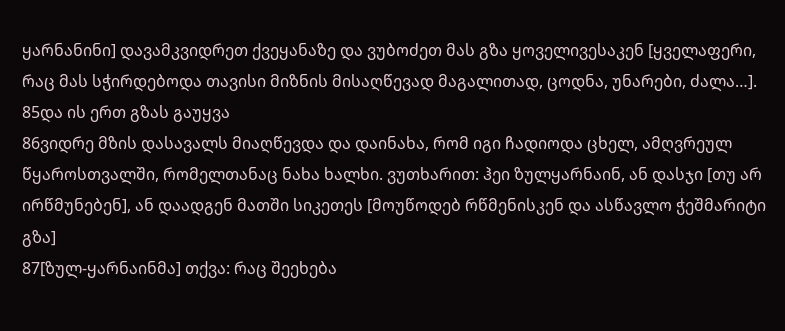ყარნანინი] დავამკვიდრეთ ქვეყანაზე და ვუბოძეთ მას გზა ყოველივესაკენ [ყველაფერი, რაც მას სჭირდებოდა თავისი მიზნის მისაღწევად მაგალითად, ცოდნა, უნარები, ძალა…].
85და ის ერთ გზას გაუყვა
86ვიდრე მზის დასავალს მიაღწევდა და დაინახა, რომ იგი ჩადიოდა ცხელ, ამღვრეულ წყაროსთვალში, რომელთანაც ნახა ხალხი. ვუთხარით: ჰეი ზულყარნაინ, ან დასჯი [თუ არ ირწმუნებენ], ან დაადგენ მათში სიკეთეს [მოუწოდებ რწმენისკენ და ასწავლო ჭეშმარიტი გზა]
87[ზულ-ყარნაინმა] თქვა: რაც შეეხება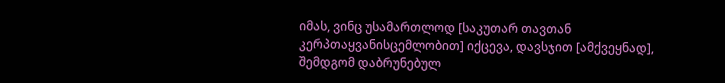იმას, ვინც უსამართლოდ [საკუთარ თავთან კერპთაყვანისცემლობით] იქცევა, დავსჯით [ამქვეყნად], შემდგომ დაბრუნებულ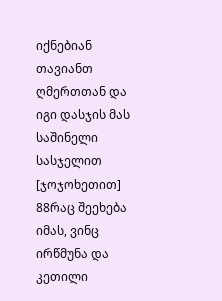იქნებიან თავიანთ ღმერთთან და იგი დასჯის მას საშინელი სასჯელით [ჯოჯოხეთით]
88რაც შეეხება იმას, ვინც ირწმუნა და კეთილი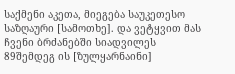საქმენი აკეთა, მიეგება საუკეთესო საზღაური [სამოთხე]. და ვეტყვით მას ჩვენი ბრძანებში სიადვილეს
89შემდეგ ის [ზულყარნაინი]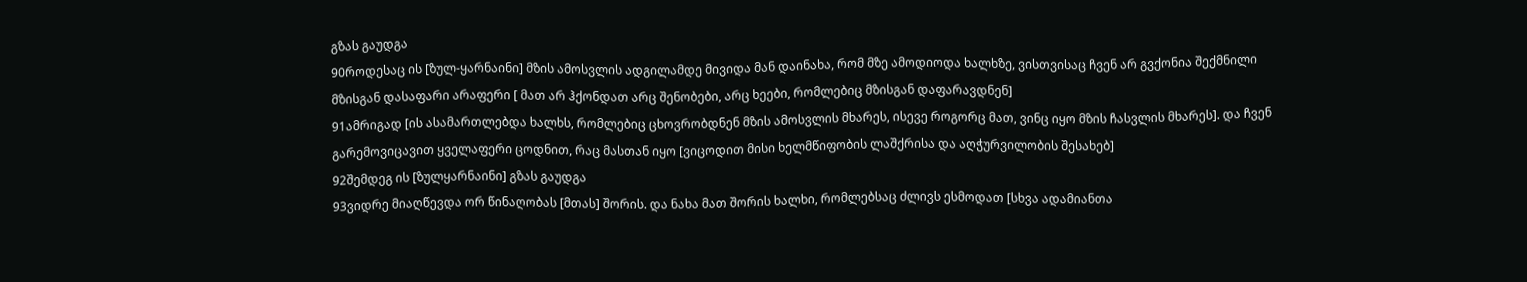გზას გაუდგა
90როდესაც ის [ზულ-ყარნაინი] მზის ამოსვლის ადგილამდე მივიდა მან დაინახა, რომ მზე ამოდიოდა ხალხზე, ვისთვისაც ჩვენ არ გვქონია შექმნილი მზისგან დასაფარი არაფერი [ მათ არ ჰქონდათ არც შენობები, არც ხეები, რომლებიც მზისგან დაფარავდნენ]
91ამრიგად [ის ასამართლებდა ხალხს, რომლებიც ცხოვრობდნენ მზის ამოსვლის მხარეს, ისევე როგორც მათ, ვინც იყო მზის ჩასვლის მხარეს]. და ჩვენ გარემოვიცავით ყველაფერი ცოდნით, რაც მასთან იყო [ვიცოდით მისი ხელმწიფობის ლაშქრისა და აღჭურვილობის შესახებ]
92შემდეგ ის [ზულყარნაინი] გზას გაუდგა
93ვიდრე მიაღწევდა ორ წინაღობას [მთას] შორის. და ნახა მათ შორის ხალხი, რომლებსაც ძლივს ესმოდათ [სხვა ადამიანთა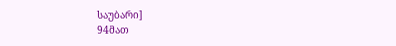საუბარი]
94მათ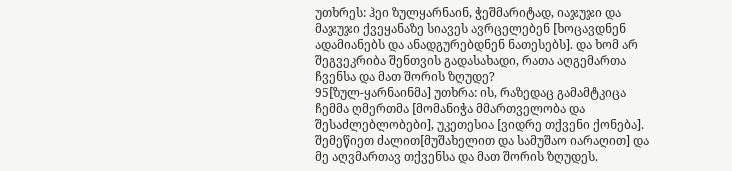უთხრეს: ჰეი ზულყარნაინ, ჭეშმარიტად, იაჯუჯი და მაჯუჯი ქვეყანაზე სიავეს ავრცელებენ [ხოცავდნენ ადამიანებს და ანადგურებდნენ ნათესებს]. და ხომ არ შეგვეკრიბა შენთვის გადასახადი, რათა აღგემართა ჩვენსა და მათ შორის ზღუდე?
95[ზულ-ყარნაინმა] უთხრა: ის, რაზედაც გამამტკიცა ჩემმა ღმერთმა [მომანიჭა მმართველობა და შესაძლებლობები], უკეთესია [ვიდრე თქვენი ქონება]. შემეწიეთ ძალით[მუშახელით და სამუშაო იარაღით] და მე აღვმართავ თქვენსა და მათ შორის ზღუდეს.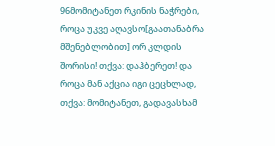96მომიტანეთ რკინის ნაჭრები, როცა უკვე აღავსო[გაათანაბრა მშენებლობით] ორ კლდის შორისი! თქვა: დაჰბერეთ! და როცა მან აქცია იგი ცეცხლად, თქვა: მომიტანეთ, გადავასხამ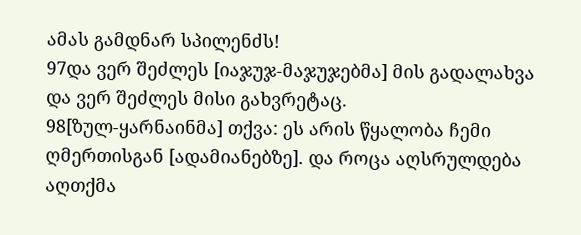ამას გამდნარ სპილენძს!
97და ვერ შეძლეს [იაჯუჯ-მაჯუჯებმა] მის გადალახვა და ვერ შეძლეს მისი გახვრეტაც.
98[ზულ-ყარნაინმა] თქვა: ეს არის წყალობა ჩემი ღმერთისგან [ადამიანებზე]. და როცა აღსრულდება აღთქმა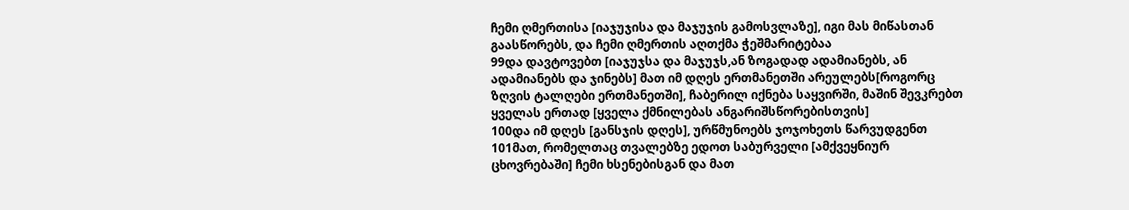ჩემი ღმერთისა [იაჯუჯისა და მაჯუჯის გამოსვლაზე], იგი მას მიწასთან გაასწორებს, და ჩემი ღმერთის აღთქმა ჭეშმარიტებაა
99და დავტოვებთ [იაჯუჯსა და მაჯუჯს,ან ზოგადად ადამიანებს, ან ადამიანებს და ჯინებს] მათ იმ დღეს ერთმანეთში არეულებს[როგორც ზღვის ტალღები ერთმანეთში], ჩაბერილ იქნება საყვირში, მაშინ შევკრებთ ყველას ერთად [ყველა ქმნილებას ანგარიშსწორებისთვის]
100და იმ დღეს [განსჯის დღეს], ურწმუნოებს ჯოჯოხეთს წარვუდგენთ
101მათ, რომელთაც თვალებზე ედოთ საბურველი [ამქვეყნიურ ცხოვრებაში] ჩემი ხსენებისგან და მათ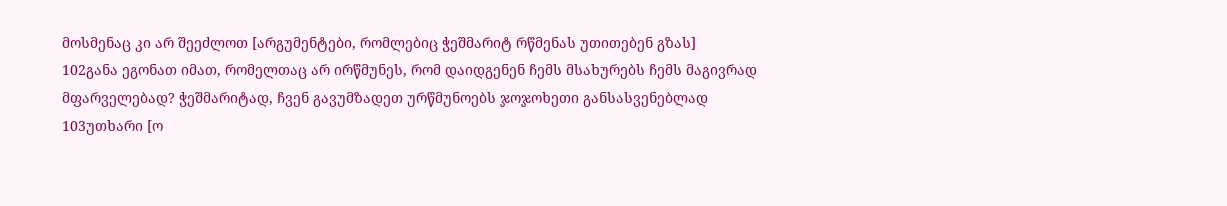მოსმენაც კი არ შეეძლოთ [არგუმენტები, რომლებიც ჭეშმარიტ რწმენას უთითებენ გზას]
102განა ეგონათ იმათ, რომელთაც არ ირწმუნეს, რომ დაიდგენენ ჩემს მსახურებს ჩემს მაგივრად მფარველებად? ჭეშმარიტად, ჩვენ გავუმზადეთ ურწმუნოებს ჯოჯოხეთი განსასვენებლად
103უთხარი [ო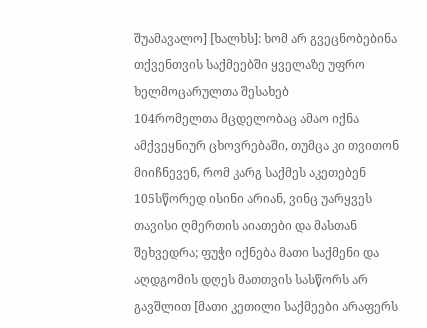შუამავალო] [ხალხს]: ხომ არ გვეცნობებინა თქვენთვის საქმეებში ყველაზე უფრო ხელმოცარულთა შესახებ
104რომელთა მცდელობაც ამაო იქნა ამქვეყნიურ ცხოვრებაში, თუმცა კი თვითონ მიიჩნევენ, რომ კარგ საქმეს აკეთებენ
105სწორედ ისინი არიან, ვინც უარყვეს თავისი ღმერთის აიათები და მასთან შეხვედრა; ფუჭი იქნება მათი საქმენი და აღდგომის დღეს მათთვის სასწორს არ გავშლით [მათი კეთილი საქმეები არაფერს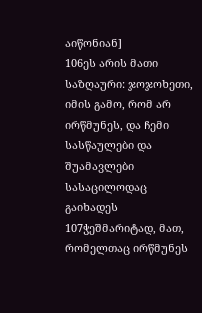აიწონიან]
106ეს არის მათი საზღაური: ჯოჯოხეთი, იმის გამო, რომ არ ირწმუნეს, და ჩემი სასწაულები და შუამავლები სასაცილოდაც გაიხადეს
107ჭეშმარიტად, მათ, რომელთაც ირწმუნეს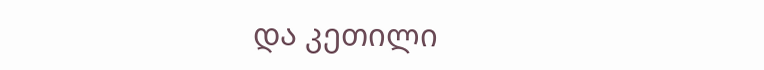და კეთილი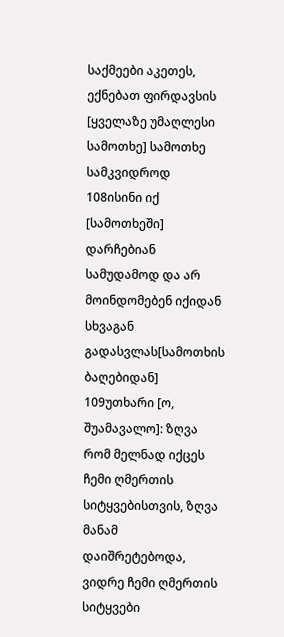საქმეები აკეთეს, ექნებათ ფირდავსის [ყველაზე უმაღლესი სამოთხე] სამოთხე სამკვიდროდ
108ისინი იქ [სამოთხეში] დარჩებიან სამუდამოდ და არ მოინდომებენ იქიდან სხვაგან გადასვლას[სამოთხის ბაღებიდან]
109უთხარი [ო, შუამავალო]: ზღვა რომ მელნად იქცეს ჩემი ღმერთის სიტყვებისთვის, ზღვა მანამ დაიშრეტებოდა, ვიდრე ჩემი ღმერთის სიტყვები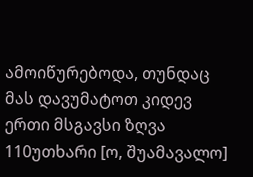ამოიწურებოდა, თუნდაც მას დავუმატოთ კიდევ ერთი მსგავსი ზღვა
110უთხარი [ო, შუამავალო]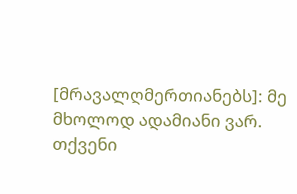[მრავალღმერთიანებს]: მე მხოლოდ ადამიანი ვარ. თქვენი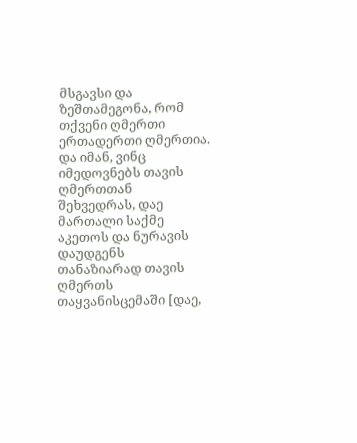მსგავსი და ზეშთამეგონა, რომ თქვენი ღმერთი ერთადერთი ღმერთია. და იმან, ვინც იმედოვნებს თავის ღმერთთან შეხვედრას, დაე მართალი საქმე აკეთოს და ნურავის დაუდგენს თანაზიარად თავის ღმერთს თაყვანისცემაში [დაე,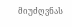მიუძღვნას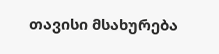თავისი მსახურება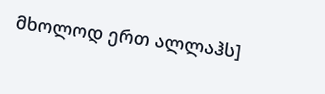მხოლოდ ერთ ალლაჰს]